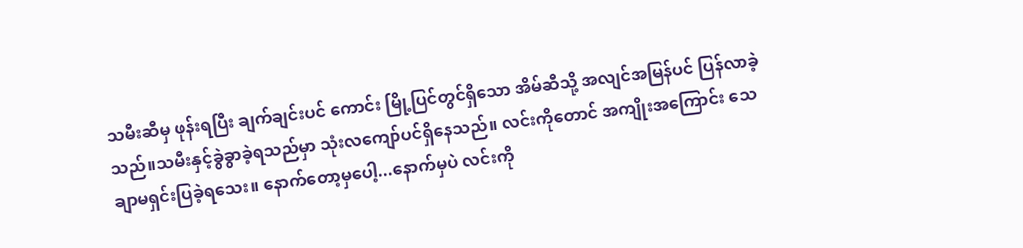သမီးဆီမှ ဖုန်းရပြီး ချက်ချင်းပင် ကောင်း မြို့ပြင်တွင်ရှိသော အိမ်ဆီသို့ အလျင်အမြန်ပင် ပြန်လာခဲ့သည်။သမီးနှင့်ခွဲခွာခဲ့ရသည်မှာ သုံးလကျော်ပင်ရှိနေသည်။ လင်းကိုတောင် အကျိုးအကြောင်း သေချာမရှင်းပြခဲ့ရသေး။ နောက်တော့မှပေါ့...နောက်မှပဲ လင်းကို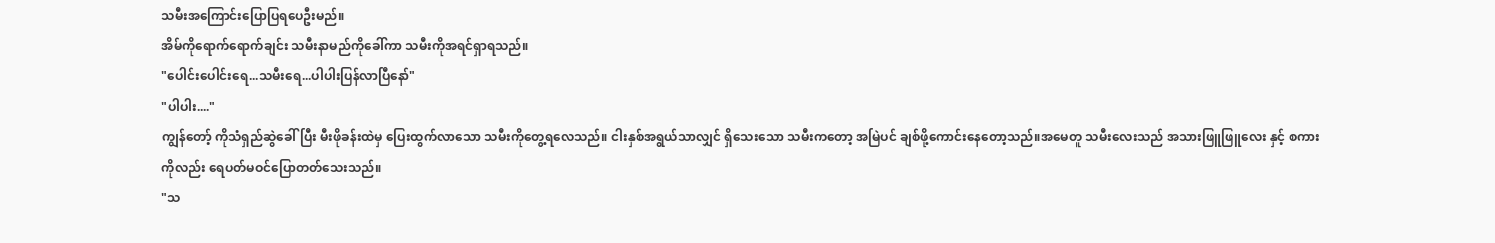သမီးအကြောင်းပြောပြရပေဦးမည်။
အိမ်ကိုရောက်ရောက်ချင်း သမီးနာမည်ကိုခေါ်ကာ သမီးကိုအရင်ရှာရသည်။
"ပေါင်းပေါင်းရေ...သမီးရေ...ပါပါးပြန်လာပြီနော်"
"ပါပါး...."
ကျွန်တော့် ကိုသံရှည်ဆွဲခေါ်ပြီး မီးဖိုခန်းထဲမှ ပြေးထွက်လာသော သမီးကိုတွေ့ရလေသည်။ ငါးနှစ်အရွယ်သာလျှင် ရှိသေးသော သမီးကတော့ အမြဲပင် ချစ်ဖို့ကောင်းနေတော့သည်။အမေတူ သမီးလေးသည် အသားဖြူဖြူလေး နှင့် စကားကိုလည်း ရေပတ်မဝင်ပြောတတ်သေးသည်။
"သ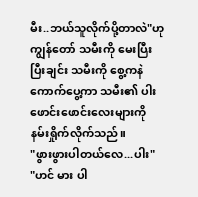မီး..ဘယ်သူလိုက်ပို့တာလဲ"ဟု
ကျွန်တော် သမီးကို မေးပြီးပြီးချင်း သမီးကို စွေ့ကနဲ ကောက်ပွေ့ကာ သမီး၏ ပါးဖောင်းဖောင်းလေးများကို နမ်းရှိုက်လိုက်သည်။
"ဖွားဖွားပါတယ်လေ...ပါး"
"ဟင် မား ပါ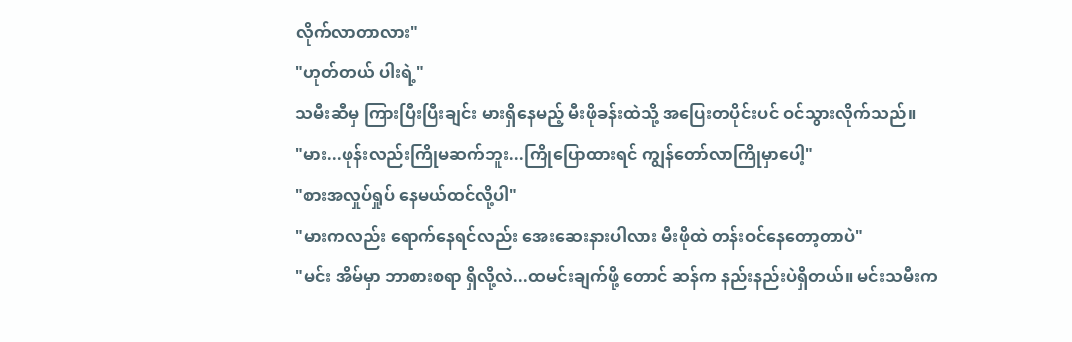လိုက်လာတာလား"
"ဟုတ်တယ် ပါးရဲ့"
သမီးဆီမှ ကြားပြီးပြီးချင်း မားရှိနေမည့် မီးဖိုခန်းထဲသို့ အပြေးတပိုင်းပင် ဝင်သွားလိုက်သည်။
"မား...ဖုန်းလည်းကြိုမဆက်ဘူး...ကြိုပြောထားရင် ကျွန်တော်လာကြိုမှာပေါ့"
"စားအလှုပ်ရှုပ် နေမယ်ထင်လို့ပါ"
"မားကလည်း ရောက်နေရင်လည်း အေးဆေးနားပါလား မီးဖိုထဲ တန်းဝင်နေတော့တာပဲ"
"မင်း အိမ်မှာ ဘာစားစရာ ရှိလို့လဲ...ထမင်းချက်ဖို့ တောင် ဆန်က နည်းနည်းပဲရှိတယ်။ မင်းသမီးက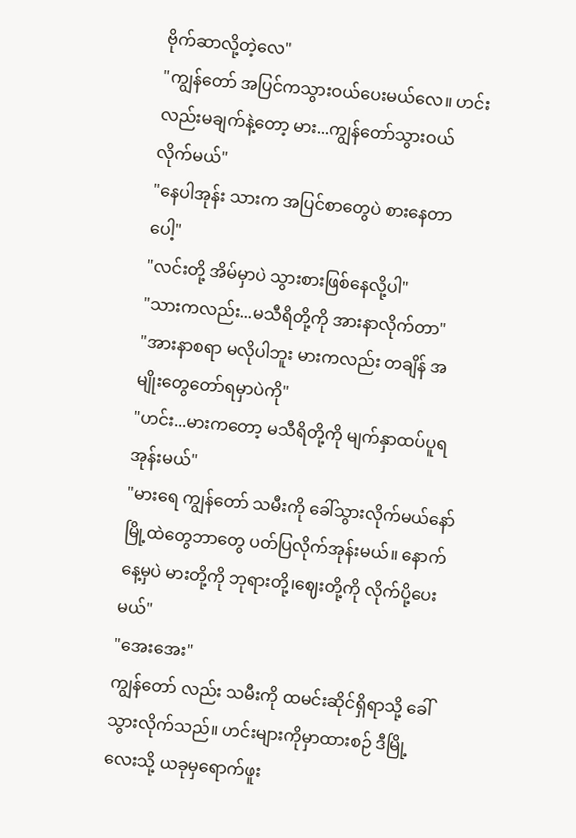ဗိုက်ဆာလို့တဲ့လေ"
"ကျွန်တော် အပြင်ကသွားဝယ်ပေးမယ်လေ။ ဟင်းလည်းမချက်နဲ့တော့ မား...ကျွန်တော်သွားဝယ်လိုက်မယ်"
"နေပါအုန်း သားက အပြင်စာတွေပဲ စားနေတာပေါ့"
"လင်းတို့ အိမ်မှာပဲ သွားစားဖြစ်နေလို့ပါ"
"သားကလည်း...မသီရိတို့ကို အားနာလိုက်တာ"
"အားနာစရာ မလိုပါဘူး မားကလည်း တချိန် အမျိုးတွေတော်ရမှာပဲကို"
"ဟင်း...မားကတော့ မသီရိတို့ကို မျက်နှာထပ်ပူရအုန်းမယ်"
"မားရေ ကျွန်တော် သမီးကို ခေါ်သွားလိုက်မယ်နော် မြို့ထဲတွေဘာတွေ ပတ်ပြလိုက်အုန်းမယ်။ နောက်နေ့မှပဲ မားတို့ကို ဘုရားတို့၊ဈေးတို့ကို လိုက်ပို့ပေးမယ်"
"အေးအေး"
ကျွန်တော် လည်း သမီးကို ထမင်းဆိုင်ရှိရာသို့ ခေါ်သွားလိုက်သည်။ ဟင်းများကိုမှာထားစဉ် ဒီမြို့လေးသို့ ယခုမှရောက်ဖူး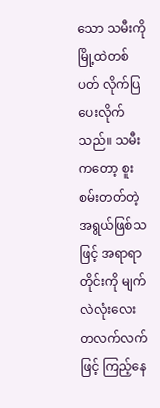သော သမီးကို မြို့ထဲတစ်ပတ် လိုက်ပြပေးလိုက်သည်။ သမီးကတော့ စူးစမ်းတတ်တဲ့ အရွယ်ဖြစ်သဖြင့် အရာရာတိုင်းကို မျက်လဲလုံးလေး တလက်လက်ဖြင့် ကြည့်နေ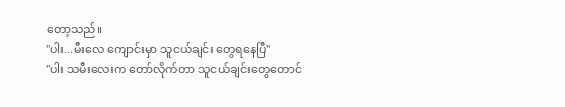တော့သည်။
"ပါး...မီးလေ ကျောင်းမှာ သူငယ်ချင်း တွေရနေပြီ"
"ပါး သမီးလေးက တော်လိုက်တာ သူငယ်ချင်းတွေတောင်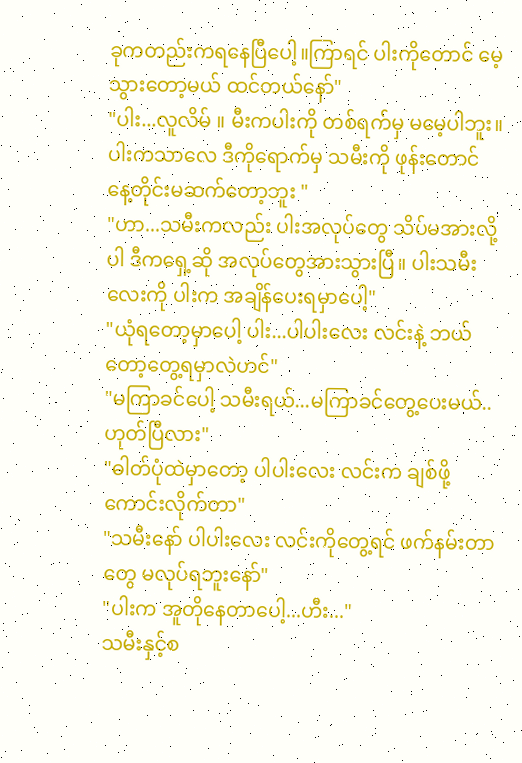ခုကတည်းကရနေပြီပေါ့။ကြာရင် ပါးကိုတောင် မေ့သွားတော့မယ် ထင်တယ်နော်"
"ပါး...လူလိမ် ။ မီးကပါးကို တစ်ရက်မှ မမေ့ပါဘူး။ ပါးကသာလေ ဒီကိုရောက်မှ သမီးကို ဖုန်းတောင် နေ့တိုင်းမဆက်တော့ဘူး "
"ဟာ...သမီးကလည်း ပါးအလုပ်တွေ သိပ်မအားလို့ပါ ဒီကရှေ့ဆို အလုပ်တွေအားသွားပြီ။ ပါးသမီးလေးကို ပါးက အချိန်ပေးရမှာပေါ့"
"ယုံရတော့မှာပေါ့ ပါး...ပါပါးလေး လင်းနဲ့ ဘယ်တော့တွေ့ရမှာလဲဟင်"
"မကြာခင်ပေါ့ သမီးရယ်...မကြာခင်တွေ့ပေးမယ်..ဟုတ်ပြီလား"
"ဓါတ်ပုံထဲမှာတော့ ပါပါးလေး လင်းက ချစ်ဖို့ကောင်းလိုက်တာ"
"သမီးနော် ပါပါးလေး လင်းကိုတွေ့ရင် ဖက်နမ်းတာတွေ မလုပ်ရဘူးနော်"
"ပါးက အူတိုနေတာပေါ့...ဟီး..."
သမီးနှင့်စ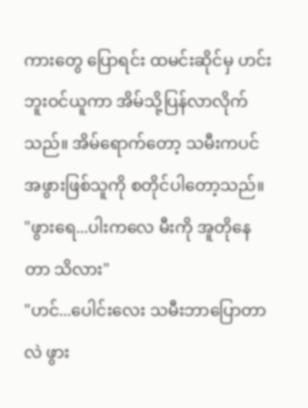ကားတွေ ပြောရင်း ထမင်းဆိုင်မှ ဟင်းဘူးဝင်ယူကာ အိမ်သို့ပြန်လာလိုက်သည်။ အိမ်ရောက်တော့ သမီးကပင် အဖွားဖြစ်သူကို စတိုင်ပါတော့သည်။
"ဖွားရေ...ပါးကလေ မီးကို အူတိုနေတာ သိလား"
"ဟင်...ပေါင်းလေး သမီးဘာပြောတာလဲ ဖွား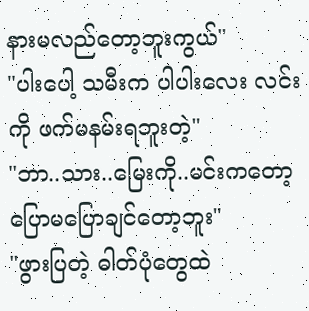နားမလည်တော့ဘူးကွယ်"
"ပါးပေါ့ သမီးက ပါပါးလေး လင်းကို ဖက်မနမ်းရဘူးတဲ့"
"ဘာ..သား..မြေးကို..မင်းကတော့ ပြောမပြောချင်တော့ဘူး"
"ဖွားပြတဲ့ ဓါတ်ပုံတွေထဲ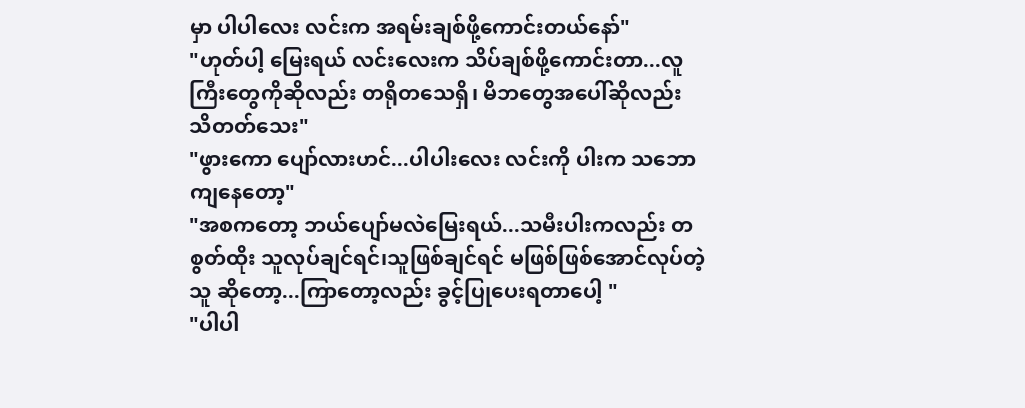မှာ ပါပါလေး လင်းက အရမ်းချစ်ဖို့ကောင်းတယ်နော်"
"ဟုတ်ပါ့ မြေးရယ် လင်းလေးက သိပ်ချစ်ဖို့ကောင်းတာ...လူကြီးတွေကိုဆိုလည်း တရိုတသေရှိ၊ မိဘတွေအပေါ်ဆိုလည်း သိတတ်သေး"
"ဖွားကော ပျော်လားဟင်...ပါပါးလေး လင်းကို ပါးက သဘောကျနေတော့"
"အစကတော့ ဘယ်ပျော်မလဲမြေးရယ်...သမီးပါးကလည်း တစွတ်ထိုး သူလုပ်ချင်ရင်၊သူဖြစ်ချင်ရင် မဖြစ်ဖြစ်အောင်လုပ်တဲ့သူ ဆိုတော့...ကြာတော့လည်း ခွင့်ပြုပေးရတာပေါ့ "
"ပါပါ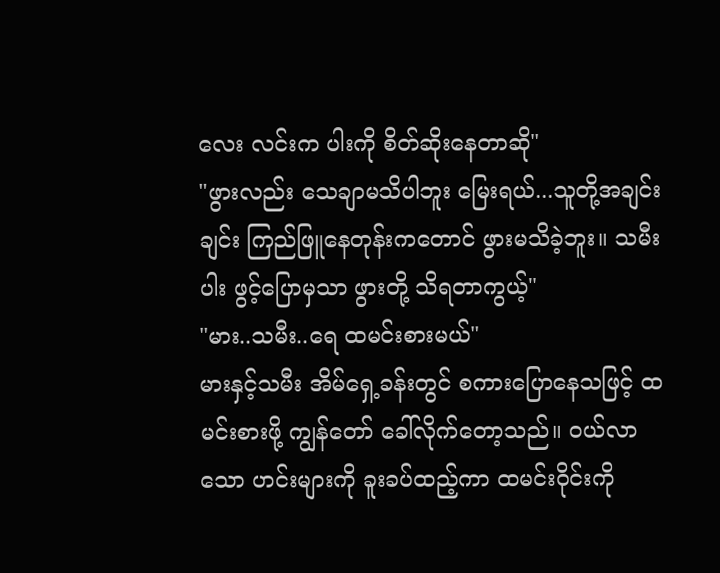လေး လင်းက ပါးကို စိတ်ဆိုးနေတာဆို"
"ဖွားလည်း သေချာမသိပါဘူး မြေးရယ်...သူတို့အချင်းချင်း ကြည်ဖြူနေတုန်းကတောင် ဖွားမသိခဲ့ဘူး။ သမီး ပါး ဖွင့်ပြောမှသာ ဖွားတို့ သိရတာကွယ့်"
"မား..သမီး..ရေ ထမင်းစားမယ်"
မားနှင့်သမီး အိမ်ရှေ့ခန်းတွင် စကားပြောနေသဖြင့် ထမင်းစားဖို့ ကျွန်တော် ခေါ်လိုက်တော့သည်။ ဝယ်လာသော ဟင်းများကို ခူးခပ်ထည့်ကာ ထမင်းဝိုင်းကို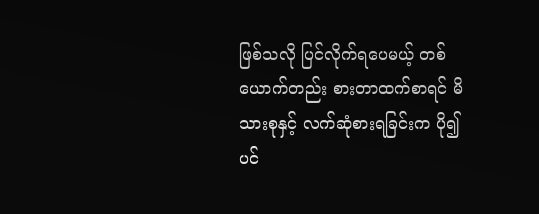ဖြစ်သလို ပြင်လိုက်ရပေမယ့် တစ်ယောက်တည်း စားတာထက်စာရင် မိသားစုနှင့် လက်ဆုံစားရခြင်းက ပို၍ပင်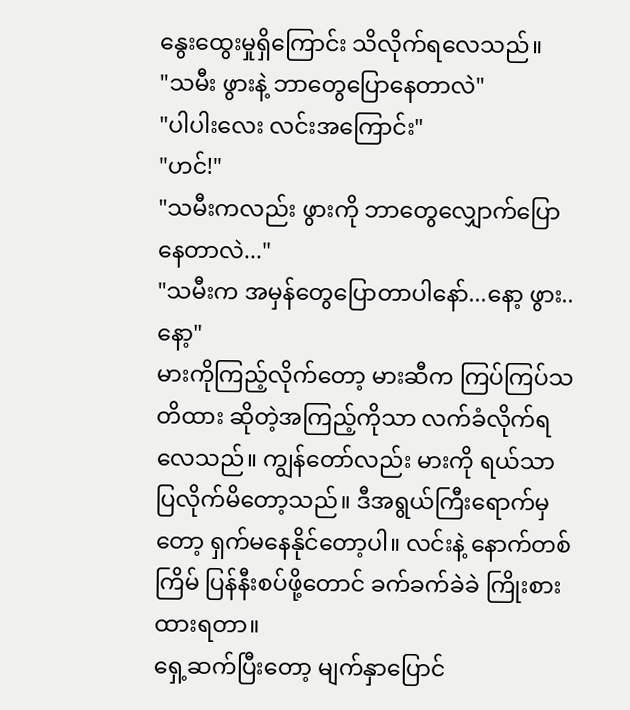နွေးထွေးမှုရှိကြောင်း သိလိုက်ရလေသည်။
"သမီး ဖွားနဲ့ ဘာတွေပြောနေတာလဲ"
"ပါပါးလေး လင်းအကြောင်း"
"ဟင်!"
"သမီးကလည်း ဖွားကို ဘာတွေလျှောက်ပြောနေတာလဲ..."
"သမီးက အမှန်တွေပြောတာပါနော်...နော့ ဖွား..နော့"
မားကိုကြည့်လိုက်တော့ မားဆီက ကြပ်ကြပ်သတိထား ဆိုတဲ့အကြည့်ကိုသာ လက်ခံလိုက်ရလေသည်။ ကျွန်တော်လည်း မားကို ရယ်သာ ပြလိုက်မိတော့သည်။ ဒီအရွယ်ကြီးရောက်မှတော့ ရှက်မနေနိုင်တော့ပါ။ လင်းနဲ့ နောက်တစ်ကြိမ် ပြန်နီးစပ်ဖို့တောင် ခက်ခက်ခဲခဲ ကြိုးစားထားရတာ။
ရှေ့ဆက်ပြီးတော့ မျက်နှာပြောင်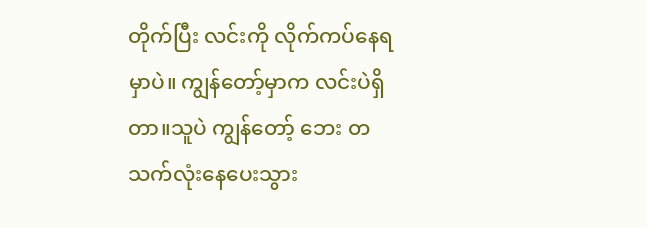တိုက်ပြီး လင်းကို လိုက်ကပ်နေရမှာပဲ။ ကျွန်တော့်မှာက လင်းပဲရှိတာ။သူပဲ ကျွန်တော့် ဘေး တသက်လုံးနေပေးသွား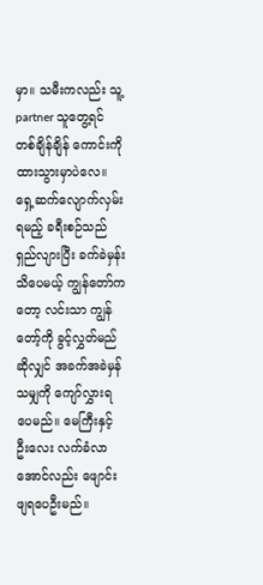မှာ။ သမီးကလည်း သူ့ partner သူတွေ့ရင် တစ်ချိန်ချိန် ကောင်းကို ထားသွားမှာပဲလေ။
ရှေ့ဆက်လျောက်လှမ်းရမည့် ခရီးစဉ်သည် ရှည်လျားပြီး ခက်ခဲမှန်းသိပေမယ့် ကျွန်တော်ကတော့ လင်းသာ ကျွန်တော့်ကို ခွင့်လွှတ်မည်ဆိုလျှင် အခက်အခဲမှန်သမျှကို ကျော်လွှားရပေမည်။ မေကြီးနှင့် ဦးလေး လက်ခံလာအောင်လည်း ဖျောင်းဖျရပေဦးမည်။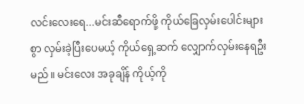လင်းလေးရေ...မင်းဆီရောက်ဖို့ ကိုယ်ခြေလှမ်းပေါင်းများစွာ လှမ်းခဲ့ပြီးပေမယ့် ကိုယ်ရှေ့ဆက် လျှောက်လှမ်းနေရဦးမည်။ မင်းလေး အခုချိန် ကိုယ့်ကို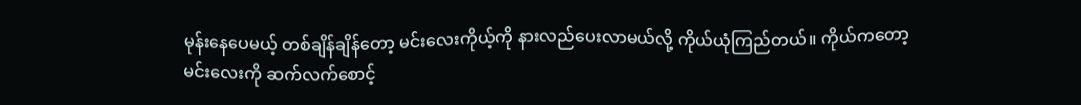မုန်းနေပေမယ့် တစ်ချိန်ချိန်တော့ မင်းလေးကိုယ့်ကို နားလည်ပေးလာမယ်လို့ ကိုယ်ယုံကြည်တယ်။ ကိုယ်ကတော့ မင်းလေးကို ဆက်လက်စောင့်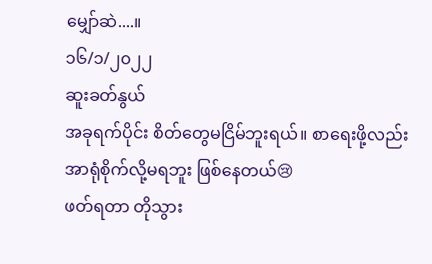မျှော်ဆဲ....။
၁၆/၁/၂၀၂၂
ဆူးခတ်နွယ်
အခုရက်ပိုင်း စိတ်တွေမငြိမ်ဘူးရယ်။ စာရေးဖို့လည်း အာရုံစိုက်လို့မရဘူး ဖြစ်နေတယ်😢
ဖတ်ရတာ တိုသွား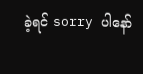ခဲ့ရင် sorry ပါနော်